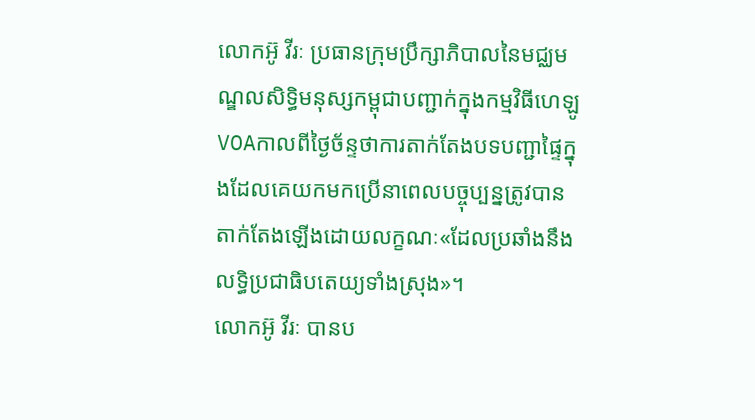លោកអ៊ូ វីរៈ ប្រធានក្រុមប្រឹក្សាភិបាលនៃមជ្ឈមណ្ឌលសិទ្ធិមនុស្សកម្ពុជាបញ្ជាក់ក្នុងកម្មវិធីហេឡូVOAកាលពីថ្ងៃច័ន្ទថាការតាក់តែងបទបញ្ជាផ្ទៃក្នុងដែលគេយកមកប្រើនាពេលបច្ចុប្បន្នត្រូវបានតាក់តែងឡើងដោយលក្ខណៈ«ដែលប្រឆាំងនឹងលទ្ធិប្រជាធិបតេយ្យទាំងស្រុង»។
លោកអ៊ូ វីរៈ បានប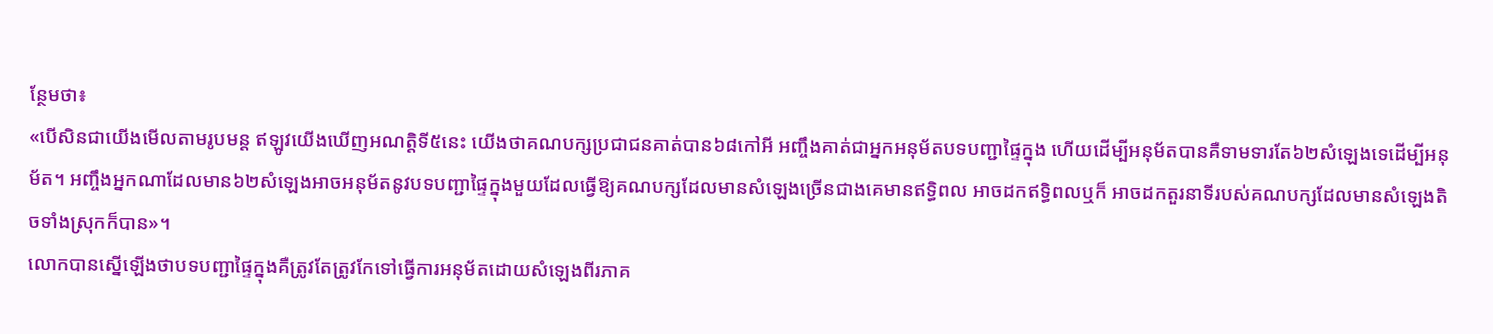ន្ថែមថា៖
«បើសិនជាយើងមើលតាមរូបមន្ត ឥឡូវយើងឃើញអណត្តិទី៥នេះ យើងថាគណបក្សប្រជាជនគាត់បាន៦៨កៅអី អញ្ចឹងគាត់ជាអ្នកអនុម័តបទបញ្ជាផ្ទៃក្នុង ហើយដើម្បីអនុម័តបានគឺទាមទារតែ៦២សំឡេងទេដើម្បីអនុម័ត។ អញ្ចឹងអ្នកណាដែលមាន៦២សំឡេងអាចអនុម័តនូវបទបញ្ជាផ្ទៃក្នុងមួយដែលធ្វើឱ្យគណបក្សដែលមានសំឡេងច្រើនជាងគេមានឥទ្ធិពល អាចដកឥទ្ធិពលឬក៏ អាចដកតួរនាទីរបស់គណបក្សដែលមានសំឡេងតិចទាំងស្រុកក៏បាន»។
លោកបានស្នើឡើងថាបទបញ្ជាផ្ទៃក្នុងគឺត្រូវតែត្រូវកែទៅធ្វើការអនុម័តដោយសំឡេងពីរភាគ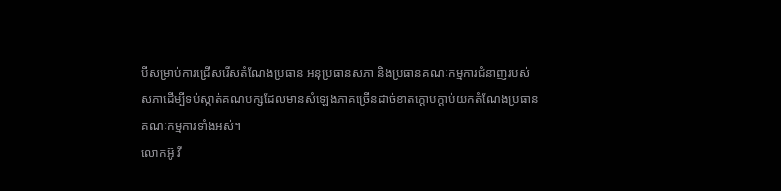បីសម្រាប់ការជ្រើសរើសតំណែងប្រធាន អនុប្រធានសភា និងប្រធានគណៈកម្មការជំនាញរបស់សភាដើម្បីទប់ស្កាត់គណបក្សដែលមានសំឡេងភាគច្រើនដាច់ខាតក្តោបក្តាប់យកតំណែងប្រធានគណៈកម្មការទាំងអស់។
លោកអ៊ូ វី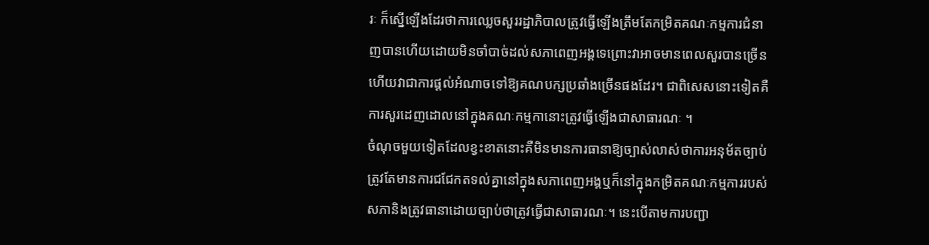រៈ ក៏ស្នើឡើងដែរថាការឈ្លេចសួររដ្ឋាភិបាលត្រូវធ្វើឡើងត្រឹមតែកម្រិតគណៈកម្មការជំនាញបានហើយដោយមិនចាំបាច់ដល់សភាពេញអង្គទេព្រោះវាអាចមានពេលសួរបានច្រើន ហើយវាជាការផ្តល់អំណាចទៅឱ្យគណបក្សប្រឆាំងច្រើនផងដែរ។ ជាពិសេសនោះទៀតគឺការសួរដេញដោលនៅក្នុងគណៈកម្មកានោះត្រូវធ្វើឡើងជាសាធារណៈ ។
ចំណុចមួយទៀតដែលខ្វះខាតនោះគឺមិនមានការធានាឱ្យច្បាស់លាស់ថាការអនុម័តច្បាប់ត្រូវតែមានការជជែកតទល់គ្នានៅក្នុងសភាពេញអង្គឬក៏នៅក្នុងកម្រិតគណៈកម្មការរបស់សភានិងត្រូវធានាដោយច្បាប់ថាត្រូវធ្វើជាសាធារណៈ។ នេះបើតាមការបញ្ជា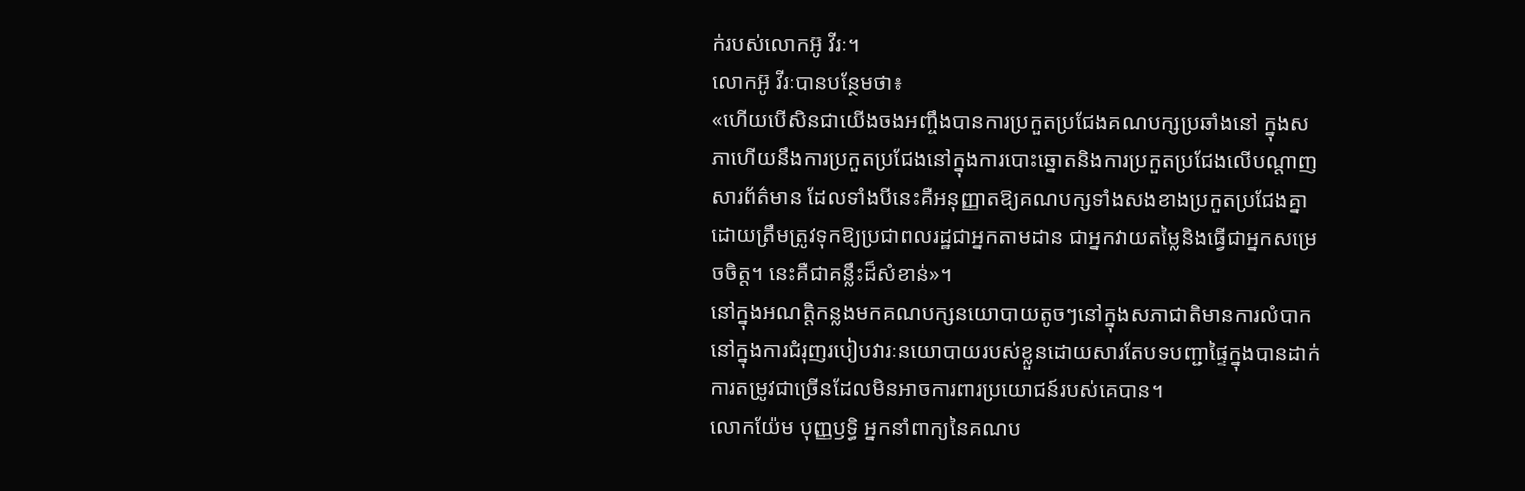ក់របស់លោកអ៊ូ វីរៈ។
លោកអ៊ូ វីរៈបានបន្ថែមថា៖
«ហើយបើសិនជាយើងចងអញ្ចឹងបានការប្រកួតប្រជែងគណបក្សប្រឆាំងនៅ ក្នុងសភាហើយនឹងការប្រកួតប្រជែងនៅក្នុងការបោះឆ្នោតនិងការប្រកួតប្រជែងលើបណ្តាញសារព័ត៌មាន ដែលទាំងបីនេះគឺអនុញ្ញាតឱ្យគណបក្សទាំងសងខាងប្រកួតប្រជែងគ្នាដោយត្រឹមត្រូវទុកឱ្យប្រជាពលរដ្ឋជាអ្នកតាមដាន ជាអ្នកវាយតម្លៃនិងធ្វើជាអ្នកសម្រេចចិត្ត។ នេះគឺជាគន្លឹះដ៏សំខាន់»។
នៅក្នុងអណត្តិកន្លងមកគណបក្សនយោបាយតូចៗនៅក្នុងសភាជាតិមានការលំបាកនៅក្នុងការជំរុញរបៀបវារៈនយោបាយរបស់ខ្លួនដោយសារតែបទបញ្ជាផ្ទៃក្នុងបានដាក់ការតម្រូវជាច្រើនដែលមិនអាចការពារប្រយោជន៍របស់គេបាន។
លោកយ៉ែម បុញ្ញឫទ្ធិ អ្នកនាំពាក្យនៃគណប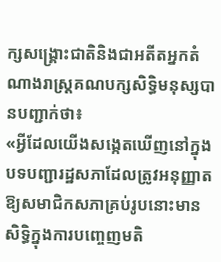ក្សសង្គ្រោះជាតិនិងជាអតីតអ្នកតំណាងរាស្ត្រគណបក្សសិទ្ធិមនុស្សបានបញ្ជាក់ថា៖
«អ្វីដែលយើងសង្កេតឃើញនៅក្នុងបទបញ្ជារដ្ឋសភាដែលត្រូវអនុញ្ញាតឱ្យសមាជិកសភាគ្រប់រូបនោះមានសិទ្ធិក្នុងការបញ្ចេញមតិ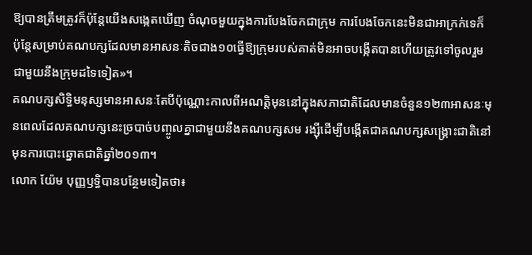ឱ្យបានត្រឹមត្រូវក៏ប៉ុន្តែយើងសង្កេតឃើញ ចំណុចមួយក្នុងការបែងចែកជាក្រុម ការបែងចែកនេះមិនជាអាក្រក់ទេក៏ ប៉ុន្តែសម្រាប់គណបក្សដែលមានអាសនៈតិចជាង១០ធ្វើឱ្យក្រុមរបស់គាត់មិនអាចបង្កើតបានហើយត្រូវទៅចូលរួមជាមួយនឹងក្រុមដទៃទៀត»។
គណបក្សសិទ្ធិមនុស្សមានអាសនៈតែបីប៉ុណ្ណោះកាលពីអណត្តិមុននៅក្នុងសភាជាតិដែលមានចំនួន១២៣អាសនៈមុនពេលដែលគណបក្សនេះច្របាច់បញ្ចូលគ្នាជាមួយនឹងគណបក្សសម រង្ស៊ីដើម្បីបង្កើតជាគណបក្សសង្គ្រោះជាតិនៅមុនការបោះឆ្នោតជាតិឆ្នាំ២០១៣។
លោក យ៉ែម បុញ្ញឫទ្ធិបានបន្ថែមទៀតថា៖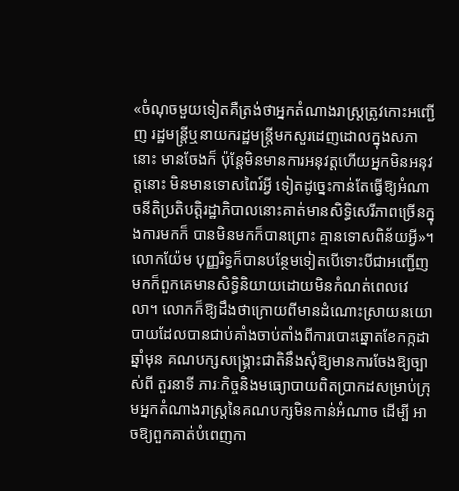«ចំណុចមួយទៀតគឺត្រង់ថាអ្នកតំណាងរាស្រ្តត្រូវកោះអញ្ជើញ រដ្ឋមន្ត្រីឬនាយករដ្ឋមន្ត្រីមកសួរដេញដោលក្នុងសភានោះ មានចែងក៏ ប៉ុន្តែមិនមានការអនុវត្តហើយអ្នកមិនអនុវត្តនោះ មិនមានទោសពៃរ៍អ្វី ទៀតដូច្នេះកាន់តែធ្វើឱ្យអំណាចនីតិប្រតិបត្តិរដ្ឋាភិបាលនោះគាត់មានសិទ្ធិសេរីភាពច្រើនក្នុងការមកក៏ បានមិនមកក៏បានព្រោះ គ្មានទោសពិន័យអ្វី»។
លោកយ៉ែម បុញ្ញរិទ្ធក៏បានបន្ថែមទៀតបើទោះបីជាអញ្ជើញមកក៏ពួកគេមានសិទ្ធិនិយាយដោយមិនកំណត់ពេលវេលា។ លោកក៏ឱ្យដឹងថាក្រោយពីមានដំណោះស្រាយនយោបាយដែលបានជាប់គាំងចាប់តាំងពីការបោះឆ្នោតខែកក្កដាឆ្នាំមុន គណបក្សសង្គ្រោះជាតិនឹងសុំឱ្យមានការចែងឱ្យច្បាស់ពី តួរនាទី ភារៈកិច្ចនិងមធ្យោបាយពិតប្រាកដសម្រាប់ក្រុមអ្នកតំណាងរាស្រ្តនៃគណបក្សមិនកាន់អំណាច ដើម្បី អាចឱ្យពួកគាត់បំពេញកា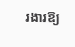រងារឱ្យ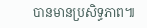បានមានប្រសិទ្ធភាព៕